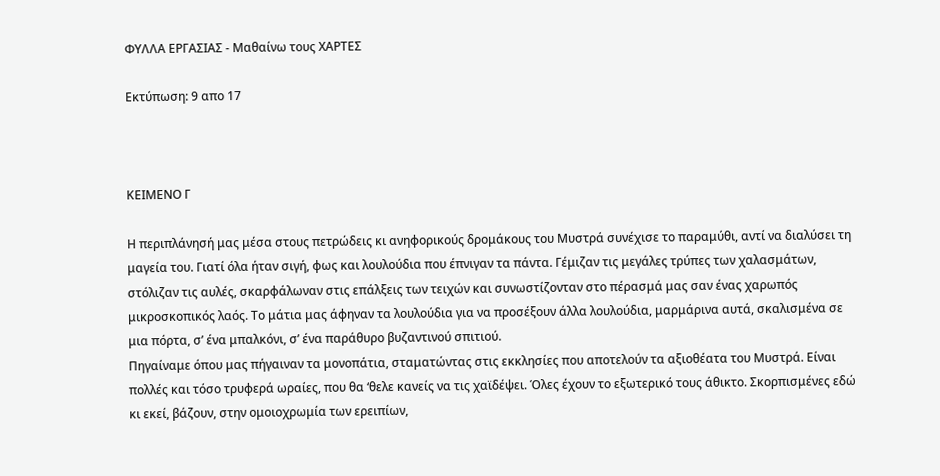ΦΥΛΛΑ ΕΡΓΑΣΙΑΣ - Μαθαίνω τους ΧΑΡΤΕΣ

Εκτύπωση: 9 απο 17



ΚΕΙΜΕΝΟ Γ

Η περιπλάνησή μας μέσα στους πετρώδεις κι ανηφορικούς δρομάκους του Μυστρά συνέχισε το παραμύθι, αντί να διαλύσει τη μαγεία του. Γιατί όλα ήταν σιγή, φως και λουλούδια που έπνιγαν τα πάντα. Γέμιζαν τις μεγάλες τρύπες των χαλασμάτων, στόλιζαν τις αυλές, σκαρφάλωναν στις επάλξεις των τειχών και συνωστίζονταν στο πέρασμά μας σαν ένας χαρωπός μικροσκοπικός λαός. Το μάτια μας άφηναν τα λουλούδια για να προσέξουν άλλα λουλούδια, μαρμάρινα αυτά, σκαλισμένα σε μια πόρτα, σ’ ένα μπαλκόνι, σ’ ένα παράθυρο βυζαντινού σπιτιού.
Πηγαίναμε όπου μας πήγαιναν τα μονοπάτια, σταματώντας στις εκκλησίες που αποτελούν τα αξιοθέατα του Μυστρά. Είναι πολλές και τόσο τρυφερά ωραίες, που θα ‘θελε κανείς να τις χαϊδέψει. Όλες έχουν το εξωτερικό τους άθικτο. Σκορπισμένες εδώ κι εκεί, βάζουν, στην ομοιοχρωμία των ερειπίων,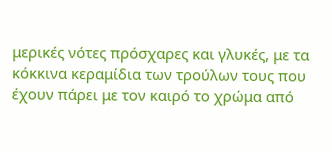μερικές νότες πρόσχαρες και γλυκές, με τα κόκκινα κεραμίδια των τρούλων τους που έχουν πάρει με τον καιρό το χρώμα από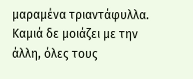μαραμένα τριαντάφυλλα. Καμιά δε μοιάζει με την άλλη, όλες τους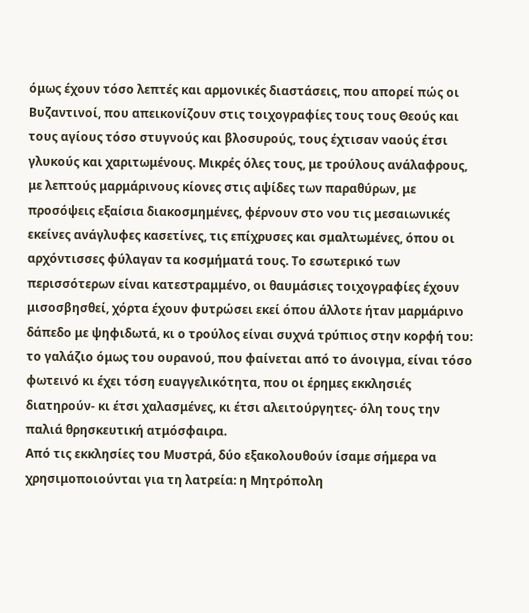όμως έχουν τόσο λεπτές και αρμονικές διαστάσεις, που απορεί πώς οι Βυζαντινοί, που απεικονίζουν στις τοιχογραφίες τους τους Θεούς και τους αγίους τόσο στυγνούς και βλοσυρούς, τους έχτισαν ναούς έτσι γλυκούς και χαριτωμένους. Μικρές όλες τους, με τρούλους ανάλαφρους, με λεπτούς μαρμάρινους κίονες στις αψίδες των παραθύρων, με προσόψεις εξαίσια διακοσμημένες, φέρνουν στο νου τις μεσαιωνικές εκείνες ανάγλυφες κασετίνες, τις επίχρυσες και σμαλτωμένες, όπου οι αρχόντισσες φύλαγαν τα κοσμήματά τους. Το εσωτερικό των περισσότερων είναι κατεστραμμένο, οι θαυμάσιες τοιχογραφίες έχουν μισοσβησθεί, χόρτα έχουν φυτρώσει εκεί όπου άλλοτε ήταν μαρμάρινο δάπεδο με ψηφιδωτά, κι ο τρούλος είναι συχνά τρύπιος στην κορφή του: το γαλάζιο όμως του ουρανού, που φαίνεται από το άνοιγμα, είναι τόσο φωτεινό κι έχει τόση ευαγγελικότητα, που οι έρημες εκκλησιές διατηρούν- κι έτσι χαλασμένες, κι έτσι αλειτούργητες- όλη τους την παλιά θρησκευτική ατμόσφαιρα.
Από τις εκκλησίες του Μυστρά, δύο εξακολουθούν ίσαμε σήμερα να χρησιμοποιούνται για τη λατρεία: η Μητρόπολη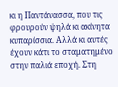κι η Παντάνασσα, που τις φρουρούν ψηλά κι ακίνητα κυπαρίσσια. Αλλά κι αυτές έχουν κάτι το σταματημένο στην παλιά εποχή. Στη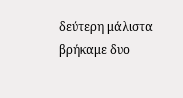δεύτερη μάλιστα βρήκαμε δυο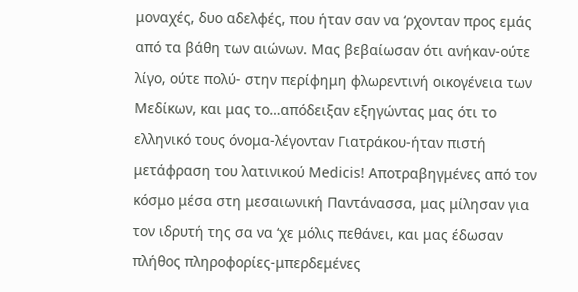μοναχές, δυο αδελφές, που ήταν σαν να ‘ρχονταν προς εμάς από τα βάθη των αιώνων. Μας βεβαίωσαν ότι ανήκαν-ούτε λίγο, ούτε πολύ- στην περίφημη φλωρεντινή οικογένεια των Μεδίκων, και μας το…απόδειξαν εξηγώντας μας ότι το ελληνικό τους όνομα-λέγονταν Γιατράκου-ήταν πιστή μετάφραση του λατινικού Medicis! Αποτραβηγμένες από τον κόσμο μέσα στη μεσαιωνική Παντάνασσα, μας μίλησαν για τον ιδρυτή της σα να ‘χε μόλις πεθάνει, και μας έδωσαν πλήθος πληροφορίες-μπερδεμένες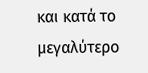και κατά το μεγαλύτερο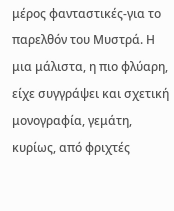μέρος φανταστικές-για το παρελθόν του Μυστρά. Η μια μάλιστα, η πιο φλύαρη, είχε συγγράψει και σχετική μονογραφία, γεμάτη, κυρίως, από φριχτές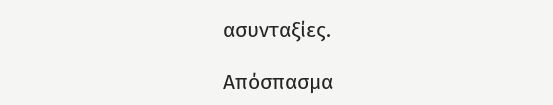ασυνταξίες.

Απόσπασμα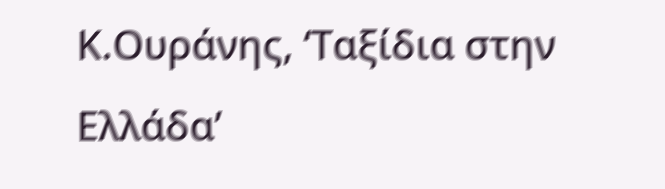Κ.Ουράνης, ‘Ταξίδια στην Ελλάδα’